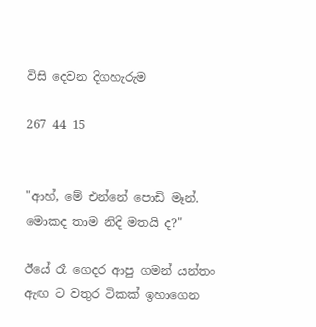විසි දෙවන දිගහැරුම

267 44 15


"ආහ්, මේ එන්නේ පොඩි මෑන්. මොකද තාම නිදි මතයි ද?"

ඊයේ රෑ ගෙදර ආපු ගමන් යන්තං ඇඟ ට වතුර ටිකක් ඉහාගෙන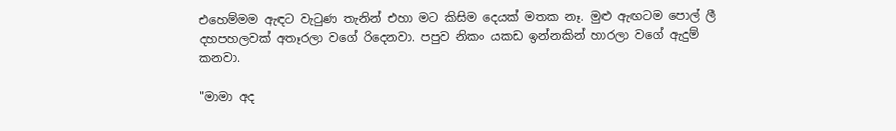එහෙම්මම ඇඳට වැටුණ තැනින් එහා මට කිසිම දෙයක් මතක නෑ. මුළු ඇඟටම පොල් ලී දහපහලවක් අතෑරලා වගේ රිදෙනවා. පපුව නිකං යකඩ ඉන්නකින් හාරලා වගේ ඇදුම් කනවා.

"මාමා අද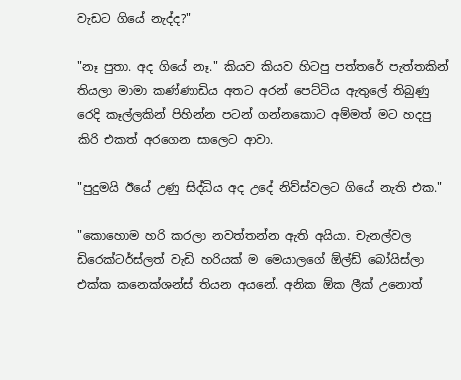වැඩට ගියේ නැද්ද?"

"නෑ පුතා. අද ගියේ නෑ." කියව කියව හිටපු පත්තරේ පැත්තකින් තියලා මාමා කණ්ණාඩිය අතට අරන් පෙට්ටිය ඇතුලේ තිබුණු රෙදි කෑල්ලකින් පිහින්න පටන් ගන්නකොට අම්මත් මට හදපු කිරි එකත් අරගෙන සාලෙට ආවා.

"පුදුමයි ඊයේ උණු සිද්ධිය අද උදේ නිව්ස්වලට ගියේ නැති එක."

"කොහොම හරි කරලා නවත්තන්න ඇති අයියා. චැනල්වල ඩිරෙක්ටර්ස්ලත් වැඩි හරියක් ම මෙයාලගේ ඕල්ඩ් බෝයිස්ලා එක්ක කනෙක්ශන්ස් තියන අයනේ. අනික ඕක ලීක් උනොත්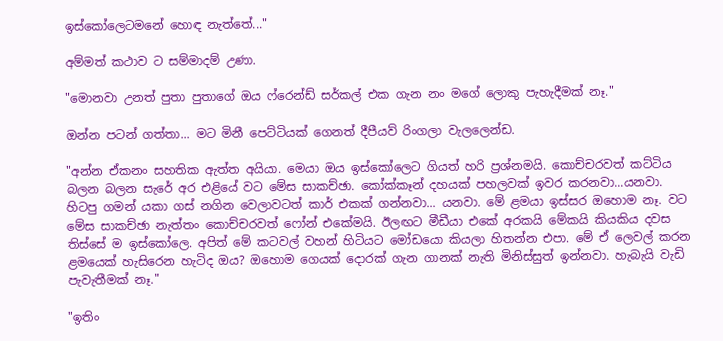ඉස්කෝලෙටමනේ හොඳ නැත්තේ..."

අම්මත් කථාව ට සම්මාදම් උණා.

"මොනවා උනත් පුතා පුතාගේ ඔය ෆ්රෙන්ඩ් සර්කල් එක ගැන නං මගේ ලොකු පැහැදීමක් නෑ."

ඔන්න පටන් ගත්තා... මට මිනී පෙට්ටියක් ගෙනත් දීපීයව් රිංගලා වැලලෙන්ඩ.

"අන්න ඒකනං සහතික ඇත්ත අයියා. මෙයා ඔය ඉස්කෝලෙට ගියත් හරි ප්‍රශ්නමයි. කොච්චරවත් කට්ටිය බලන බලන සැරේ අර එළියේ වට මේස සාකච්ඡා. කෝක්කෑන් දහයක් පහලවක් ඉවර කරනවා...යනවා. හිටපු ගමන් යකා ගස් නගින වෙලාවටත් කාර් එකක් ගන්නවා... යනවා. මේ ළමයා ඉස්සර ඔහොම නෑ. වට මේස සාකච්ඡා නැත්තං කොච්චරවත් ෆෝන් එකේමයි. ඊලඟට මීඩීයා එකේ අරකයි මේකයි කියකිය දවස තිස්සේ ම ඉස්කෝලෙ. අපිත් මේ කටවල් වහන් හිටියට මෝඩයො කියලා හිතන්න එපා. මේ ඒ ලෙවල් කරන ළමයෙක් හැසිරෙන හැටිද ඔය? ඔහොම ගෙයක් දොරක් ගැන ගානක් නැති මිනිස්සුත් ඉන්නවා. හැබැයි වැඩි පැවැතීමක් නෑ."

"ඉතිං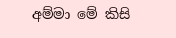අම්මා මේ කිසි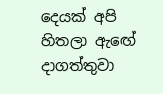දෙයක් අපි හිතලා ඇඟේ දාගත්තුවා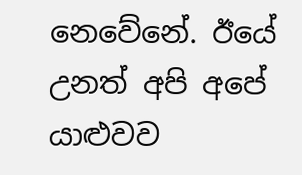නෙවේනේ. ඊයේ උනත් අපි අපේ යාළුවව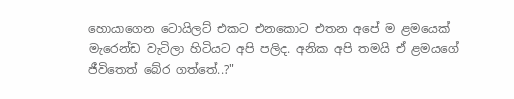හොයාගෙන ටොයිලට් එකට එනකොට එතන අපේ ම ළමයෙක් මැරෙන්ඩ වැටිලා හිටියට අපි පලිද. අනික අපි තමයි ඒ ළමයගේ ජීවිතෙත් බේර ගත්තේ..?"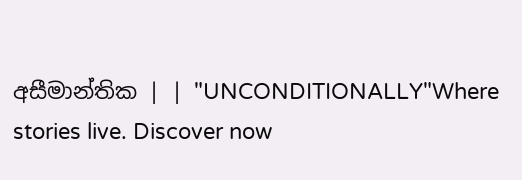අසීමාන්තික | | "UNCONDITIONALLY"Where stories live. Discover now